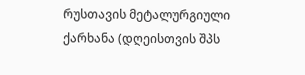რუსთავის მეტალურგიული ქარხანა (დღეისთვის შპს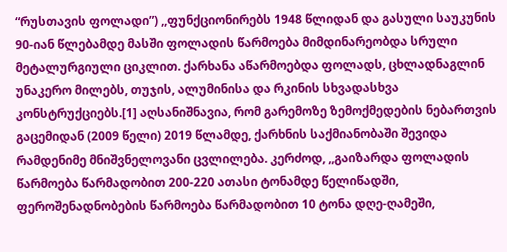“რუსთავის ფოლადი”) ,,ფუნქციონირებს 1948 წლიდან და გასული საუკუნის 90-იან წლებამდე მასში ფოლადის წარმოება მიმდინარეობდა სრული მეტალურგიული ციკლით. ქარხანა აწარმოებდა ფოლადს, ცხლადნაგლინ უნაკერო მილებს, თუჯის, ალუმინისა და რკინის სხვადასხვა კონსტრუქციებს.[1] აღსანიშნავია, რომ გარემოზე ზემოქმედების ნებართვის გაცემიდან (2009 წელი) 2019 წლამდე, ქარხნის საქმიანობაში შევიდა რამდენიმე მნიშვნელოვანი ცვლილება. კერძოდ, ,,გაიზარდა ფოლადის წარმოება წარმადობით 200-220 ათასი ტონამდე წელიწადში, ფეროშენადნობების წარმოება წარმადობით 10 ტონა დღე-ღამეში,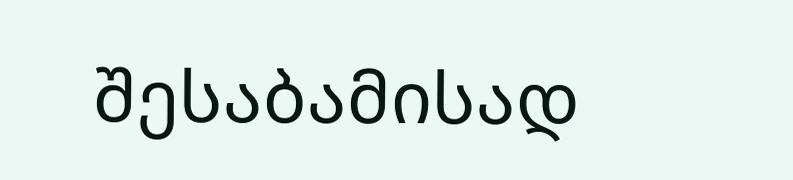შესაბამისად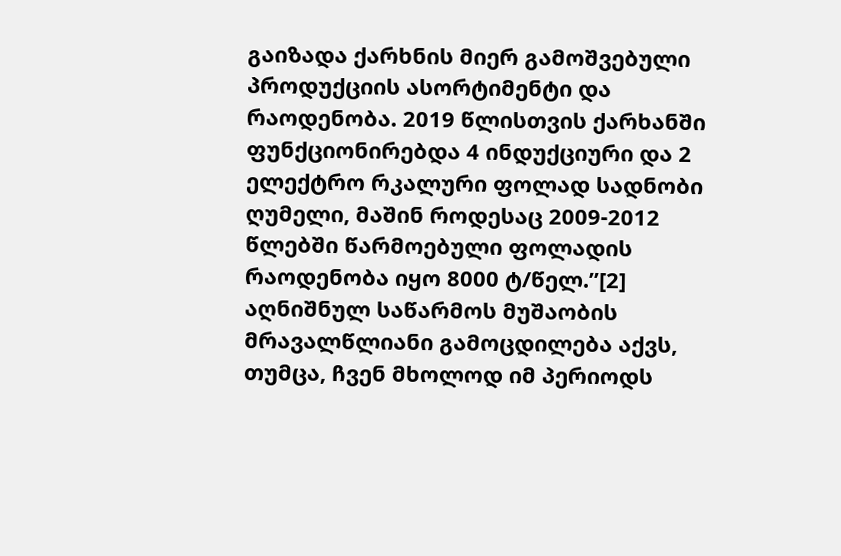გაიზადა ქარხნის მიერ გამოშვებული პროდუქციის ასორტიმენტი და რაოდენობა. 2019 წლისთვის ქარხანში ფუნქციონირებდა 4 ინდუქციური და 2 ელექტრო რკალური ფოლად სადნობი ღუმელი, მაშინ როდესაც 2009-2012 წლებში წარმოებული ფოლადის რაოდენობა იყო 8000 ტ/წელ.’’[2]
აღნიშნულ საწარმოს მუშაობის მრავალწლიანი გამოცდილება აქვს, თუმცა, ჩვენ მხოლოდ იმ პერიოდს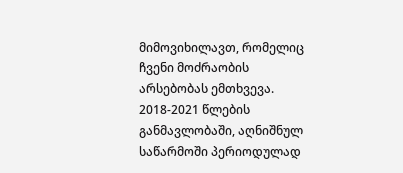მიმოვიხილავთ, რომელიც ჩვენი მოძრაობის არსებობას ემთხვევა.
2018-2021 წლების განმავლობაში, აღნიშნულ საწარმოში პერიოდულად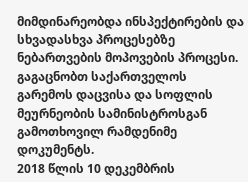მიმდინარეობდა ინსპექტირების და სხვადასხვა პროცესებზე ნებართვების მოპოვების პროცესი.
გაგაცნობთ საქართველოს გარემოს დაცვისა და სოფლის მეურნეობის სამინისტროსგან გამოთხოვილ რამდენიმე დოკუმენტს.
2018 წლის 10 დეკემბრის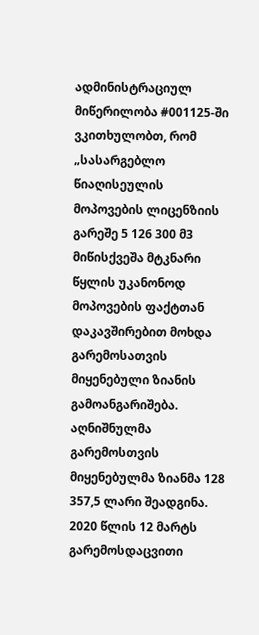ადმინისტრაციულ მიწერილობა #001125-ში ვკითხულობთ, რომ „სასარგებლო წიაღისეულის მოპოვების ლიცენზიის გარეშე 5 126 300 მ3 მიწისქვეშა მტკნარი წყლის უკანონოდ მოპოვების ფაქტთან დაკავშირებით მოხდა გარემოსათვის მიყენებული ზიანის გამოანგარიშება. აღნიშნულმა გარემოსთვის მიყენებულმა ზიანმა 128 357,5 ლარი შეადგინა.
2020 წლის 12 მარტს გარემოსდაცვითი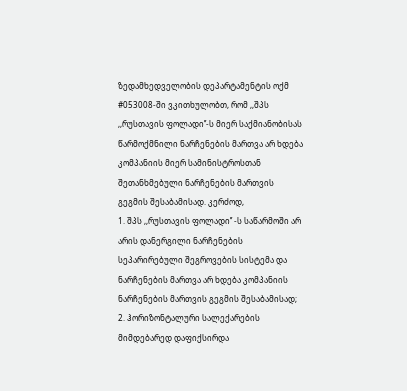ზედამხედველობის დეპარტამენტის ოქმ #053008-ში ვკითხულობთ, რომ ,,შპს ,,რუსთავის ფოლადი’’-ს მიერ საქმიანობისას წარმოქმნილი ნარჩენების მართვა არ ხდება კომპანიის მიერ სამინისტროსთან შეთანხმებული ნარჩენების მართვის გეგმის შესაბამისად. კერძოდ,
1. შპს ,,რუსთავის ფოლადი’’ -ს საწარმოში არ არის დანერგილი ნარჩენების სეპარირებული შეგროვების სისტემა და ნარჩენების მართვა არ ხდება კომპანიის ნარჩენების მართვის გეგმის შესაბამისად;
2. ჰორიზონტალური სალექარების მიმდებარედ დაფიქსირდა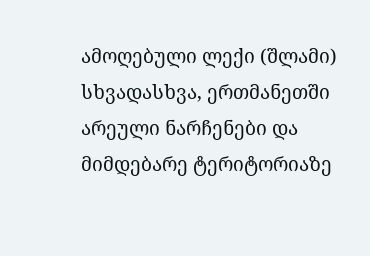ამოღებული ლექი (შლამი) სხვადასხვა, ერთმანეთში არეული ნარჩენები და მიმდებარე ტერიტორიაზე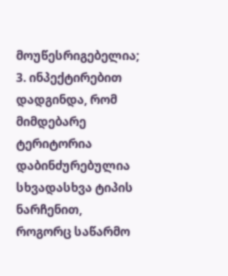მოუწესრიგებელია;
3. ინპექტირებით დადგინდა, რომ მიმდებარე ტერიტორია დაბინძურებულია სხვადასხვა ტიპის ნარჩენით, როგორც საწარმო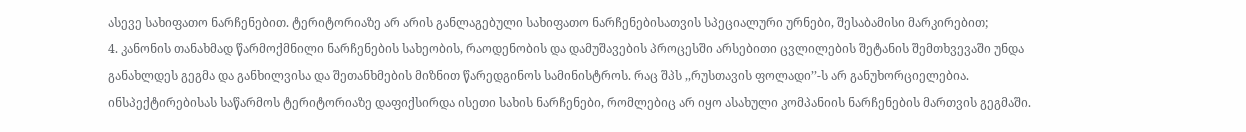ასევე სახიფათო ნარჩენებით. ტერიტორიაზე არ არის განლაგებული სახიფათო ნარჩენებისათვის სპეციალური ურნები, შესაბამისი მარკირებით;
4. კანონის თანახმად წარმოქმნილი ნარჩენების სახეობის, რაოდენობის და დამუშავების პროცესში არსებითი ცვლილების შეტანის შემთხვევაში უნდა განახლდეს გეგმა და განხილვისა და შეთანხმების მიზნით წარედგინოს სამინისტროს. რაც შპს ,,რუსთავის ფოლადი’’-ს არ განუხორციელებია. ინსპექტირებისას საწარმოს ტერიტორიაზე დაფიქსირდა ისეთი სახის ნარჩენები, რომლებიც არ იყო ასახული კომპანიის ნარჩენების მართვის გეგმაში.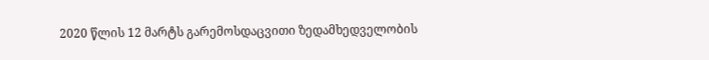2020 წლის 12 მარტს გარემოსდაცვითი ზედამხედველობის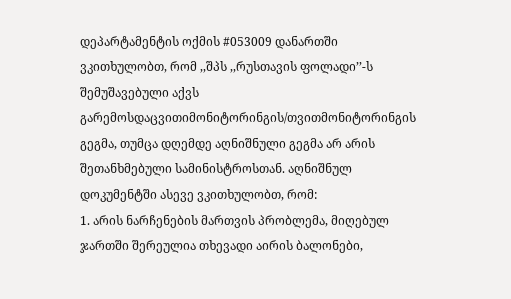დეპარტამენტის ოქმის #053009 დანართში ვკითხულობთ, რომ ,,შპს ,,რუსთავის ფოლადი’’-ს შემუშავებული აქვს გარემოსდაცვითიმონიტორინგის/თვითმონიტორინგის გეგმა, თუმცა დღემდე აღნიშნული გეგმა არ არის შეთანხმებული სამინისტროსთან. აღნიშნულ დოკუმენტში ასევე ვკითხულობთ, რომ:
1. არის ნარჩენების მართვის პრობლემა, მიღებულ ჯართში შერეულია თხევადი აირის ბალონები,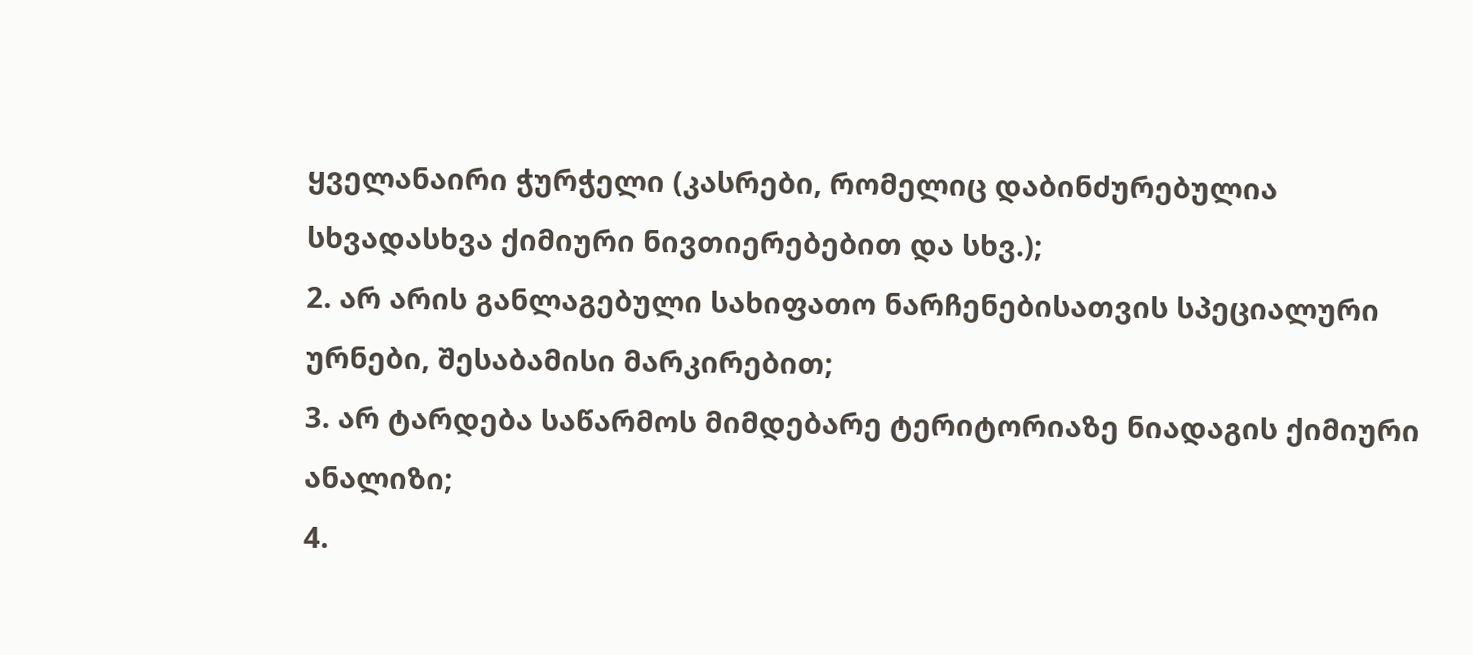ყველანაირი ჭურჭელი (კასრები, რომელიც დაბინძურებულია სხვადასხვა ქიმიური ნივთიერებებით და სხვ.);
2. არ არის განლაგებული სახიფათო ნარჩენებისათვის სპეციალური ურნები, შესაბამისი მარკირებით;
3. არ ტარდება საწარმოს მიმდებარე ტერიტორიაზე ნიადაგის ქიმიური ანალიზი;
4.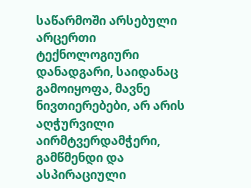საწარმოში არსებული არცერთი ტექნოლოგიური დანადგარი, საიდანაც გამოიყოფა, მავნე ნივთიერებები, არ არის აღჭურვილი აირმტვერდამჭერი, გამწმენდი და ასპირაციული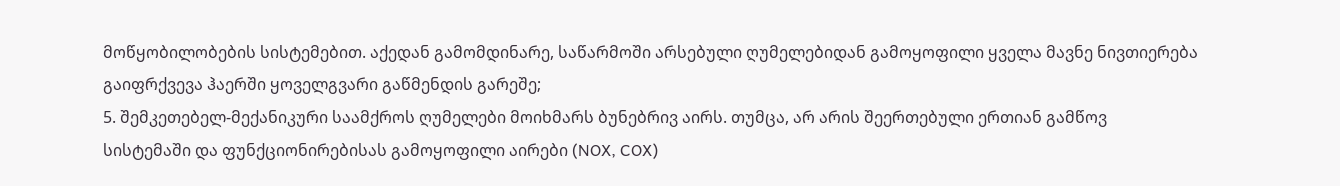მოწყობილობების სისტემებით. აქედან გამომდინარე, საწარმოში არსებული ღუმელებიდან გამოყოფილი ყველა მავნე ნივთიერება გაიფრქვევა ჰაერში ყოველგვარი გაწმენდის გარეშე;
5. შემკეთებელ-მექანიკური საამქროს ღუმელები მოიხმარს ბუნებრივ აირს. თუმცა, არ არის შეერთებული ერთიან გამწოვ სისტემაში და ფუნქციონირებისას გამოყოფილი აირები (NOX, COX)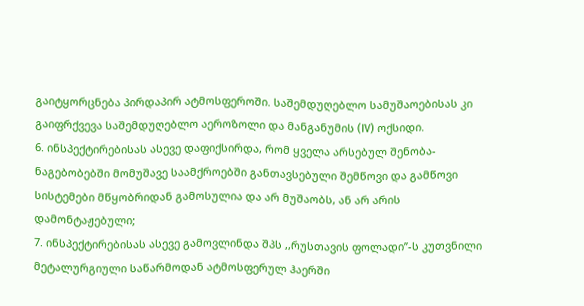გაიტყორცნება პირდაპირ ატმოსფეროში. საშემდუღებლო სამუშაოებისას კი გაიფრქვევა საშემდუღებლო აეროზოლი და მანგანუმის (IV) ოქსიდი.
6. ინსპექტირებისას ასევე დაფიქსირდა, რომ ყველა არსებულ შენობა-ნაგებობებში მომუშავე საამქროებში განთავსებული შემწოვი და გამწოვი სისტემები მწყობრიდან გამოსულია და არ მუშაობს, ან არ არის დამონტაჟებული;
7. ინსპექტირებისას ასევე გამოვლინდა შპს ,,რუსთავის ფოლადი’’-ს კუთვნილი მეტალურგიული საწარმოდან ატმოსფერულ ჰაერში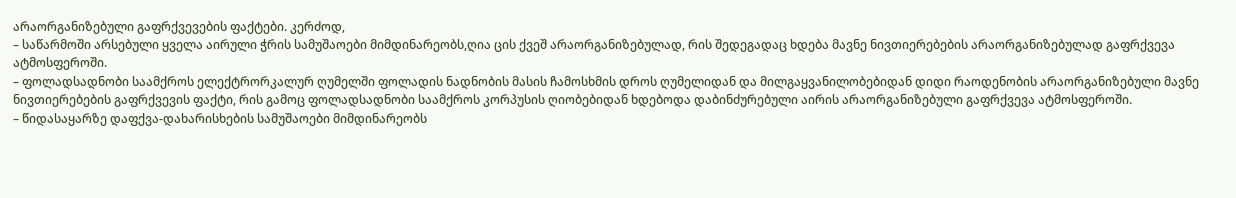არაორგანიზებული გაფრქვევების ფაქტები. კერძოდ,
– საწარმოში არსებული ყველა აირული ჭრის სამუშაოები მიმდინარეობს,ღია ცის ქვეშ არაორგანიზებულად, რის შედეგადაც ხდება მავნე ნივთიერებების არაორგანიზებულად გაფრქვევა ატმოსფეროში.
– ფოლადსადნობი საამქროს ელექტრორკალურ ღუმელში ფოლადის ნადნობის მასის ჩამოსხმის დროს ღუმელიდან და მილგაყვანილობებიდან დიდი რაოდენობის არაორგანიზებული მავნე ნივთიერებების გაფრქვევის ფაქტი, რის გამოც ფოლადსადნობი საამქროს კორპუსის ღიობებიდან ხდებოდა დაბინძურებული აირის არაორგანიზებული გაფრქვევა ატმოსფეროში.
– წიდასაყარზე დაფქვა-დახარისხების სამუშაოები მიმდინარეობს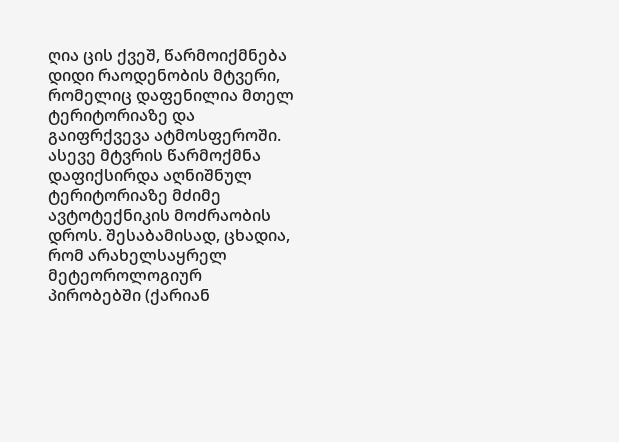ღია ცის ქვეშ, წარმოიქმნება დიდი რაოდენობის მტვერი, რომელიც დაფენილია მთელ ტერიტორიაზე და გაიფრქვევა ატმოსფეროში. ასევე მტვრის წარმოქმნა დაფიქსირდა აღნიშნულ ტერიტორიაზე მძიმე ავტოტექნიკის მოძრაობის დროს. შესაბამისად, ცხადია, რომ არახელსაყრელ მეტეოროლოგიურ პირობებში (ქარიან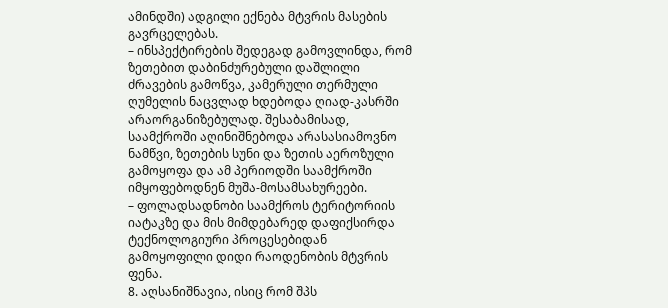ამინდში) ადგილი ექნება მტვრის მასების გავრცელებას.
– ინსპექტირების შედეგად გამოვლინდა, რომ ზეთებით დაბინძურებული დაშლილი ძრავების გამოწვა, კამერული თერმული ღუმელის ნაცვლად ხდებოდა ღიად-კასრში არაორგანიზებულად. შესაბამისად, საამქროში აღინიშნებოდა არასასიამოვნო ნამწვი, ზეთების სუნი და ზეთის აეროზული გამოყოფა და ამ პერიოდში საამქროში იმყოფებოდნენ მუშა-მოსამსახურეები.
– ფოლადსადნობი საამქროს ტერიტორიის იატაკზე და მის მიმდებარედ დაფიქსირდა ტექნოლოგიური პროცესებიდან გამოყოფილი დიდი რაოდენობის მტვრის ფენა.
8. აღსანიშნავია, ისიც რომ შპს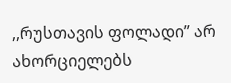,,რუსთავის ფოლადი’’ არ ახორციელებს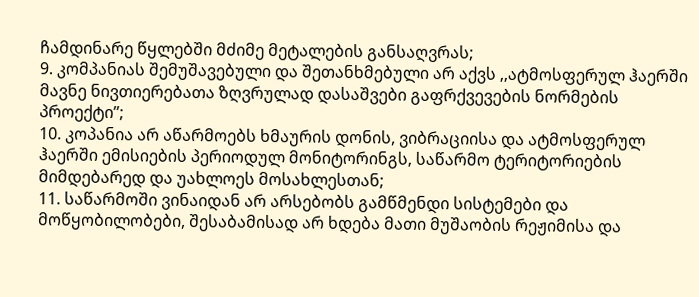ჩამდინარე წყლებში მძიმე მეტალების განსაღვრას;
9. კომპანიას შემუშავებული და შეთანხმებული არ აქვს ,,ატმოსფერულ ჰაერში მავნე ნივთიერებათა ზღვრულად დასაშვები გაფრქვევების ნორმების პროექტი’’;
10. კოპანია არ აწარმოებს ხმაურის დონის, ვიბრაციისა და ატმოსფერულ ჰაერში ემისიების პერიოდულ მონიტორინგს, საწარმო ტერიტორიების მიმდებარედ და უახლოეს მოსახლესთან;
11. საწარმოში ვინაიდან არ არსებობს გამწმენდი სისტემები და მოწყობილობები, შესაბამისად არ ხდება მათი მუშაობის რეჟიმისა და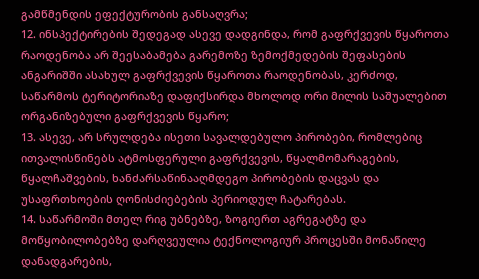გამწმენდის ეფექტურობის განსაღვრა;
12. ინსპექტირების შედეგად ასევე დადგინდა, რომ გაფრქვევის წყაროთა რაოდენობა არ შეესაბამება გარემოზე ზემოქმედების შეფასების ანგარიშში ასახულ გაფრქვევის წყაროთა რაოდენობას, კერძოდ, საწარმოს ტერიტორიაზე დაფიქსირდა მხოლოდ ორი მილის საშუალებით ორგანიზებული გაფრქვევის წყარო;
13. ასევე, არ სრულდება ისეთი სავალდებულო პირობები, რომლებიც ითვალისწინებს ატმოსფერული გაფრქვევის, წყალმომარაგების, წყალჩაშვების, ხანძარსაწინააღმდეგო პირობების დაცვას და უსაფრთხოების ღონისძიებების პერიოდულ ჩატარებას.
14. საწარმოში მთელ რიგ უბნებზე, ზოგიერთ აგრეგატზე და მოწყობილობებზე დარღვეულია ტექნოლოგიურ პროცესში მონაწილე დანადგარების,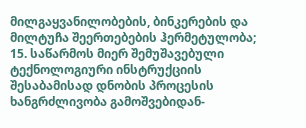მილგაყვანილობების, ბინკერების და მილტუჩა შეერთებების ჰერმეტულობა;
15. საწარმოს მიერ შემუშავებული ტექნოლოგიური ინსტრუქციის შესაბამისად დნობის პროცესის ხანგრძლივობა გამოშვებიდან-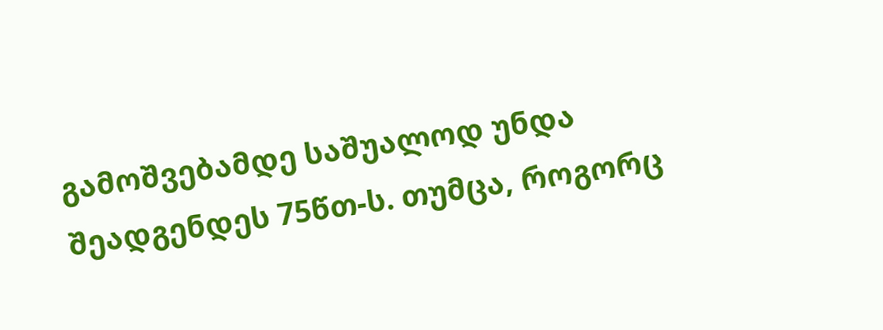გამოშვებამდე საშუალოდ უნდა შეადგენდეს 75წთ-ს. თუმცა, როგორც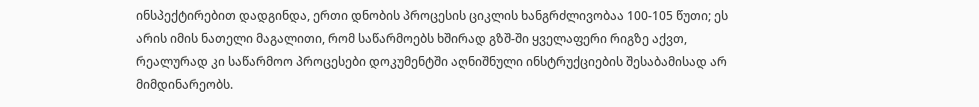ინსპექტირებით დადგინდა, ერთი დნობის პროცესის ციკლის ხანგრძლივობაა 100-105 წუთი; ეს არის იმის ნათელი მაგალითი, რომ საწარმოებს ხშირად გზშ-ში ყველაფერი რიგზე აქვთ, რეალურად კი საწარმოო პროცესები დოკუმენტში აღნიშნული ინსტრუქციების შესაბამისად არ მიმდინარეობს.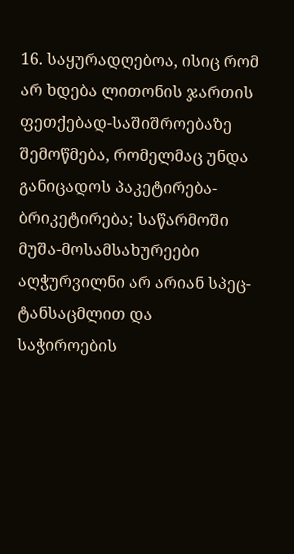16. საყურადღებოა, ისიც რომ არ ხდება ლითონის ჯართის ფეთქებად-საშიშროებაზე შემოწმება, რომელმაც უნდა განიცადოს პაკეტირება-ბრიკეტირება; საწარმოში მუშა-მოსამსახურეები აღჭურვილნი არ არიან სპეც-ტანსაცმლით და საჭიროების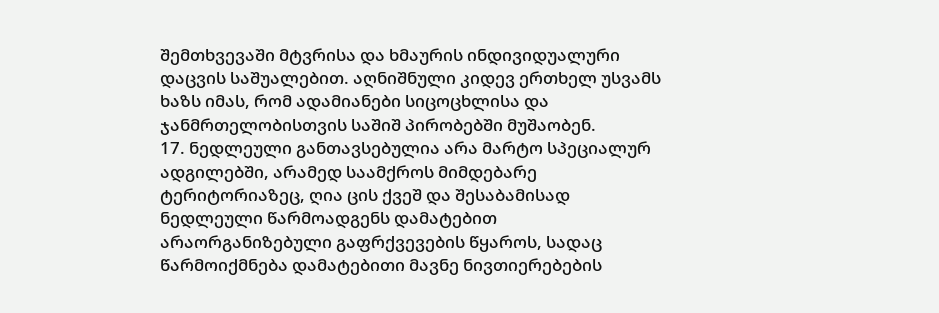შემთხვევაში მტვრისა და ხმაურის ინდივიდუალური დაცვის საშუალებით. აღნიშნული კიდევ ერთხელ უსვამს ხაზს იმას, რომ ადამიანები სიცოცხლისა და ჯანმრთელობისთვის საშიშ პირობებში მუშაობენ.
17. ნედლეული განთავსებულია არა მარტო სპეციალურ ადგილებში, არამედ საამქროს მიმდებარე ტერიტორიაზეც, ღია ცის ქვეშ და შესაბამისად ნედლეული წარმოადგენს დამატებით არაორგანიზებული გაფრქვევების წყაროს, სადაც წარმოიქმნება დამატებითი მავნე ნივთიერებების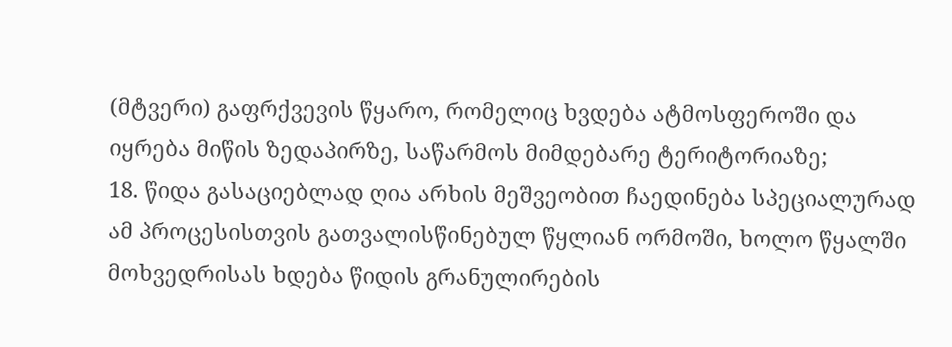(მტვერი) გაფრქვევის წყარო, რომელიც ხვდება ატმოსფეროში და იყრება მიწის ზედაპირზე, საწარმოს მიმდებარე ტერიტორიაზე;
18. წიდა გასაციებლად ღია არხის მეშვეობით ჩაედინება სპეციალურად ამ პროცესისთვის გათვალისწინებულ წყლიან ორმოში, ხოლო წყალში მოხვედრისას ხდება წიდის გრანულირების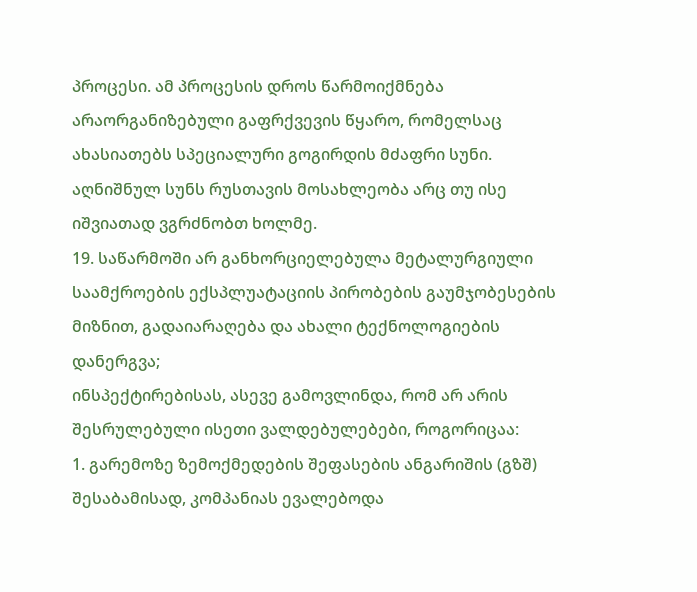პროცესი. ამ პროცესის დროს წარმოიქმნება არაორგანიზებული გაფრქვევის წყარო, რომელსაც ახასიათებს სპეციალური გოგირდის მძაფრი სუნი. აღნიშნულ სუნს რუსთავის მოსახლეობა არც თუ ისე იშვიათად ვგრძნობთ ხოლმე.
19. საწარმოში არ განხორციელებულა მეტალურგიული საამქროების ექსპლუატაციის პირობების გაუმჯობესების მიზნით, გადაიარაღება და ახალი ტექნოლოგიების დანერგვა;
ინსპექტირებისას, ასევე გამოვლინდა, რომ არ არის შესრულებული ისეთი ვალდებულებები, როგორიცაა:
1. გარემოზე ზემოქმედების შეფასების ანგარიშის (გზშ) შესაბამისად, კომპანიას ევალებოდა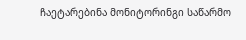ჩაეტარებინა მონიტორინგი საწარმო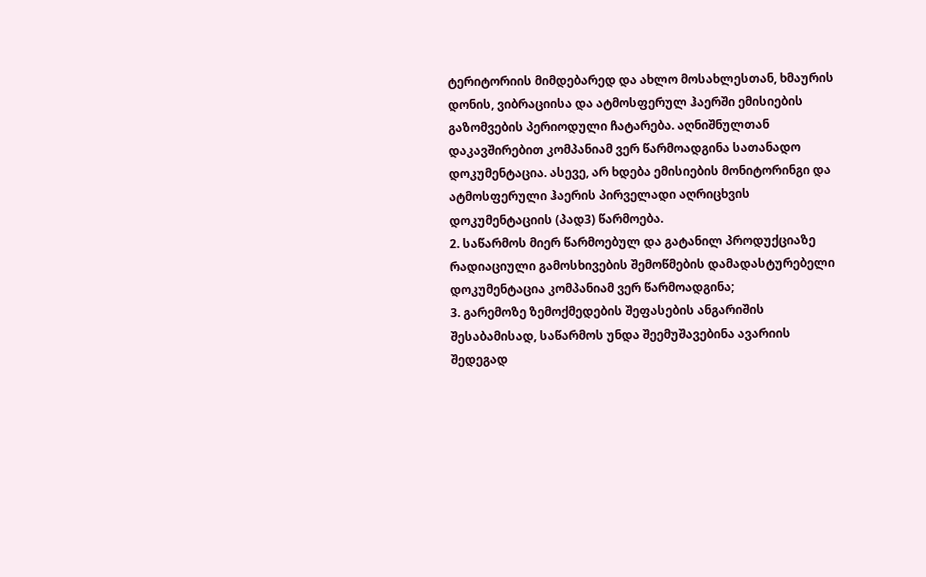ტერიტორიის მიმდებარედ და ახლო მოსახლესთან, ხმაურის დონის, ვიბრაციისა და ატმოსფერულ ჰაერში ემისიების გაზომვების პერიოდული ჩატარება. აღნიშნულთან დაკავშირებით კომპანიამ ვერ წარმოადგინა სათანადო დოკუმენტაცია. ასევე, არ ხდება ემისიების მონიტორინგი და ატმოსფერული ჰაერის პირველადი აღრიცხვის დოკუმენტაციის (პად3) წარმოება.
2. საწარმოს მიერ წარმოებულ და გატანილ პროდუქციაზე რადიაციული გამოსხივების შემოწმების დამადასტურებელი დოკუმენტაცია კომპანიამ ვერ წარმოადგინა;
3. გარემოზე ზემოქმედების შეფასების ანგარიშის შესაბამისად, საწარმოს უნდა შეემუშავებინა ავარიის შედეგად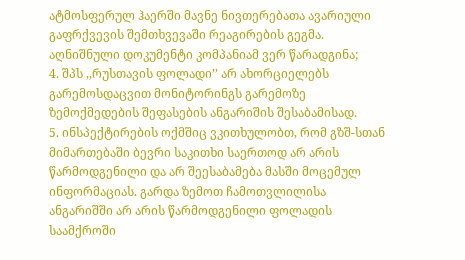ატმოსფერულ ჰაერში მავნე ნივთერებათა ავარიული გაფრქვევის შემთხვევაში რეაგირების გეგმა. აღნიშნული დოკუმენტი კომპანიამ ვერ წარადგინა;
4. შპს ,,რუსთავის ფოლადი’’ არ ახორციელებს გარემოსდაცვით მონიტორინგს გარემოზე ზემოქმედების შეფასების ანგარიშის შესაბამისად.
5. ინსპექტირების ოქმშიც ვკითხულობთ, რომ გზშ-სთან მიმართებაში ბევრი საკითხი საერთოდ არ არის წარმოდგენილი და არ შეესაბამება მასში მოცემულ ინფორმაციას. გარდა ზემოთ ჩამოთვლილისა ანგარიშში არ არის წარმოდგენილი ფოლადის საამქროში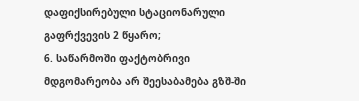დაფიქსირებული სტაციონარული გაფრქვევის 2 წყარო;
6. საწარმოში ფაქტობრივი მდგომარეობა არ შეესაბამება გზშ-ში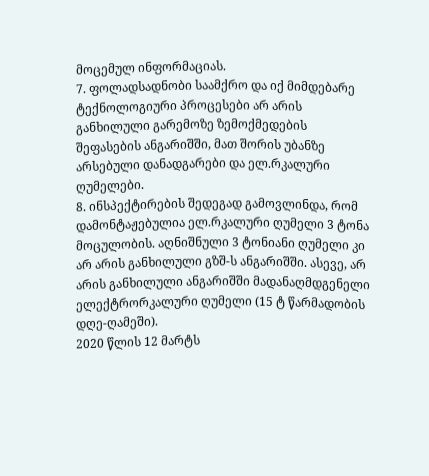მოცემულ ინფორმაციას.
7. ფოლადსადნობი საამქრო და იქ მიმდებარე ტექნოლოგიური პროცესები არ არის განხილული გარემოზე ზემოქმედების შეფასების ანგარიშში, მათ შორის უბანზე არსებული დანადგარები და ელ.რკალური ღუმელები.
8. ინსპექტირების შედეგად გამოვლინდა, რომ დამონტაჟებულია ელ.რკალური ღუმელი 3 ტონა მოცულობის. აღნიშნული 3 ტონიანი ღუმელი კი არ არის განხილული გზშ-ს ანგარიშში. ასევე, არ არის განხილული ანგარიშში მადანაღმდგენელი ელექტრორკალური ღუმელი (15 ტ წარმადობის დღე-ღამეში).
2020 წლის 12 მარტს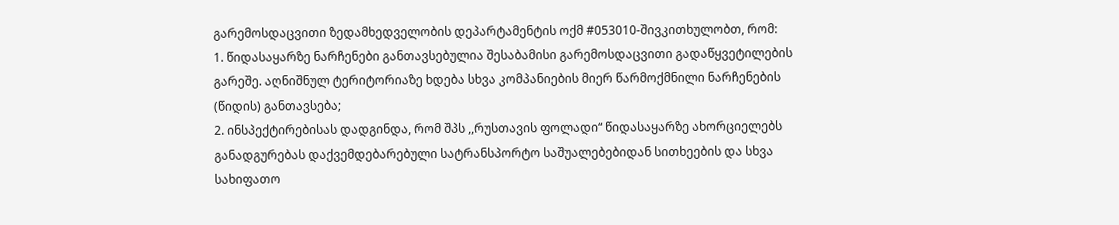გარემოსდაცვითი ზედამხედველობის დეპარტამენტის ოქმ #053010-შივკითხულობთ, რომ:
1. წიდასაყარზე ნარჩენები განთავსებულია შესაბამისი გარემოსდაცვითი გადაწყვეტილების გარეშე. აღნიშნულ ტერიტორიაზე ხდება სხვა კომპანიების მიერ წარმოქმნილი ნარჩენების (წიდის) განთავსება;
2. ინსპექტირებისას დადგინდა, რომ შპს ,,რუსთავის ფოლადი“ წიდასაყარზე ახორციელებს განადგურებას დაქვემდებარებული სატრანსპორტო საშუალებებიდან სითხეების და სხვა სახიფათო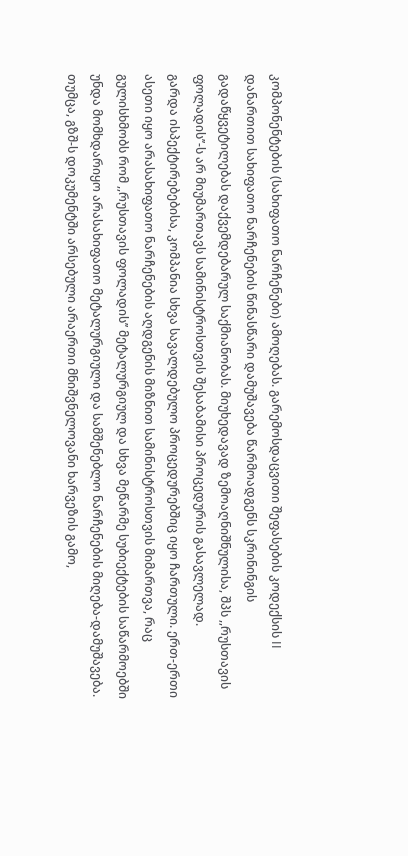კომპონენტების (სახიფათო ნარჩენები) ამოღებას. გარემოსდაცვითი შეფასების კოდექსის II დანართით სახიფათო ნარჩენების წინასწარი დამუშავება წარმოადგენს სკრინინგის გადაწყვეტილებას დაქვემდებარულ საქმიანობას. მიუხედავად ზემოაღნიშნულისა, შპს ,,რუსთავის ფოლადის’’-ს არ მიუმართავს სამინისტროსთვის შესაბამისი პროცედურის გასავლელად.
გარდა ისპექტირებებისა, კომპანია სხვა სავალდებულო პროცედურებშიც იყო ჩართული. ერთ-ერთი ასეთი იყო არასახიფათო ნარჩენების აღდგენის მიზნით სამინისტროსთვის მიმართვა, რაც გულისხმობს რომ ,,რუსთავის ფოლადის’’ მეტალურგიულ და სხვა მეწარმე სუბიექტების საწარმოებში უნდა მომხდარიყო არასახიფათო მეტალურგიული და სამშენებლო ნარჩენების მიღება-დამუშავება. თუმცა, გზშ-ს დოკუმენტში არსებული არაერთი მნიშვნელოვანი ხარვეზის გამო,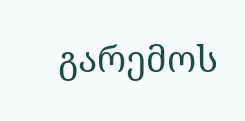გარემოს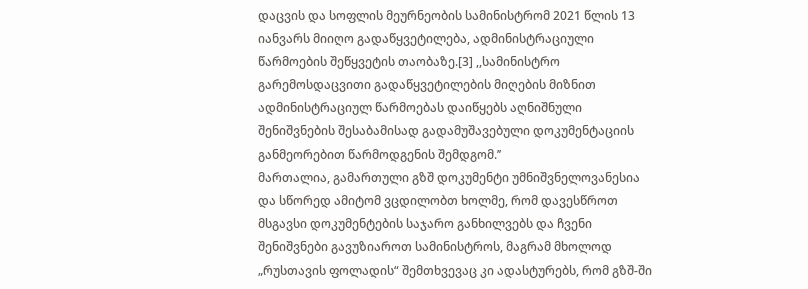დაცვის და სოფლის მეურნეობის სამინისტრომ 2021 წლის 13 იანვარს მიიღო გადაწყვეტილება, ადმინისტრაციული წარმოების შეწყვეტის თაობაზე.[3] ,,სამინისტრო გარემოსდაცვითი გადაწყვეტილების მიღების მიზნით ადმინისტრაციულ წარმოებას დაიწყებს აღნიშნული შენიშვნების შესაბამისად გადამუშავებული დოკუმენტაციის განმეორებით წარმოდგენის შემდგომ.’’
მართალია, გამართული გზშ დოკუმენტი უმნიშვნელოვანესია და სწორედ ამიტომ ვცდილობთ ხოლმე, რომ დავესწროთ მსგავსი დოკუმენტების საჯარო განხილვებს და ჩვენი შენიშვნები გავუზიაროთ სამინისტროს, მაგრამ მხოლოდ „რუსთავის ფოლადის“ შემთხვევაც კი ადასტურებს, რომ გზშ-ში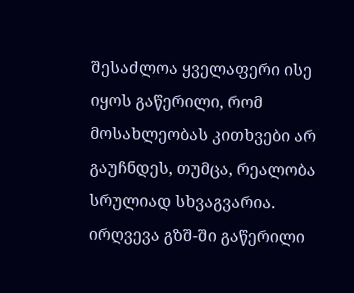შესაძლოა ყველაფერი ისე იყოს გაწერილი, რომ მოსახლეობას კითხვები არ გაუჩნდეს, თუმცა, რეალობა სრულიად სხვაგვარია. ირღვევა გზშ-ში გაწერილი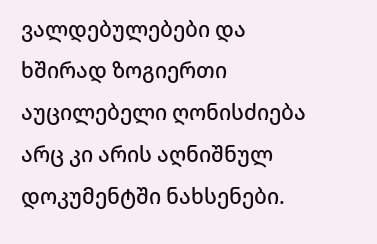ვალდებულებები და ხშირად ზოგიერთი აუცილებელი ღონისძიება არც კი არის აღნიშნულ დოკუმენტში ნახსენები.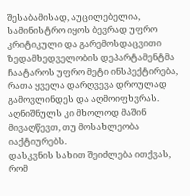შესაბამისად, აუცილებელია, სამინისტრო იყოს ბევრად უფრო კრიტიკული და გარემოსდაცვითი ზედამხედველობის დეპარტამენტმა ჩაატაროს უფრო მეტი ინსპექტირება, რათა ყველა დარღვევა დროულად გამოვლინდეს და აღმოიფხვრას. აღნიშნულს კი მხოლოდ მაშინ მივაღწევთ, თუ მოსახლეობა იაქტიურებს.
დასკვნის სახით შეიძლება ითქვას, რომ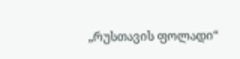„რუსთავის ფოლადი“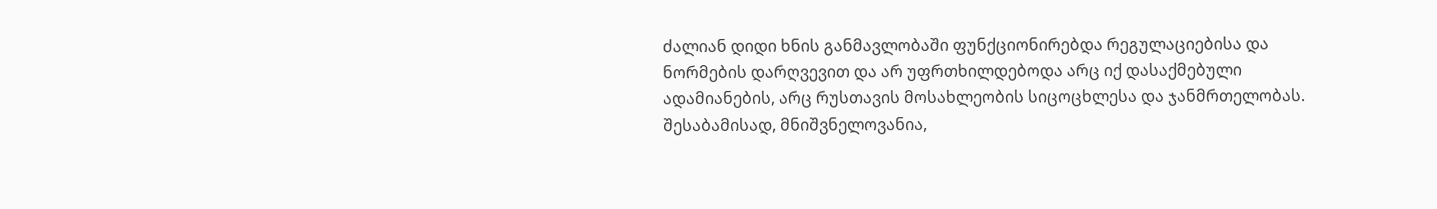ძალიან დიდი ხნის განმავლობაში ფუნქციონირებდა რეგულაციებისა და ნორმების დარღვევით და არ უფრთხილდებოდა არც იქ დასაქმებული ადამიანების, არც რუსთავის მოსახლეობის სიცოცხლესა და ჯანმრთელობას. შესაბამისად, მნიშვნელოვანია,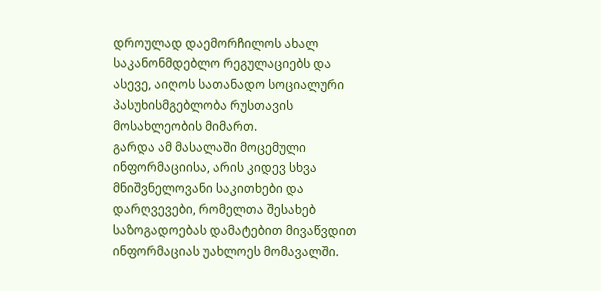დროულად დაემორჩილოს ახალ საკანონმდებლო რეგულაციებს და ასევე, აიღოს სათანადო სოციალური პასუხისმგებლობა რუსთავის მოსახლეობის მიმართ.
გარდა ამ მასალაში მოცემული ინფორმაციისა, არის კიდევ სხვა მნიშვნელოვანი საკითხები და დარღვევები, რომელთა შესახებ საზოგადოებას დამატებით მივაწვდით ინფორმაციას უახლოეს მომავალში.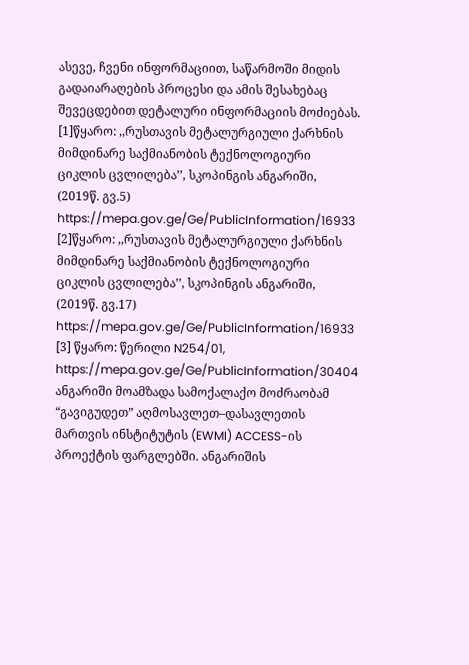ასევე, ჩვენი ინფორმაციით, საწარმოში მიდის გადაიარაღების პროცესი და ამის შესახებაც შევეცდებით დეტალური ინფორმაციის მოძიებას.
[1]წყარო: ,,რუსთავის მეტალურგიული ქარხნის მიმდინარე საქმიანობის ტექნოლოგიური ციკლის ცვლილება’’, სკოპინგის ანგარიში, (2019წ. გვ.5) https://mepa.gov.ge/Ge/PublicInformation/16933
[2]წყარო: ,,რუსთავის მეტალურგიული ქარხნის მიმდინარე საქმიანობის ტექნოლოგიური ციკლის ცვლილება’’, სკოპინგის ანგარიში, (2019წ. გვ.17) https://mepa.gov.ge/Ge/PublicInformation/16933
[3] წყარო: წერილი N254/01, https://mepa.gov.ge/Ge/PublicInformation/30404
ანგარიში მოამზადა სამოქალაქო მოძრაობამ “გავიგუდეთ” აღმოსავლეთ–დასავლეთის მართვის ინსტიტუტის (EWMI) ACCESS-ის პროექტის ფარგლებში. ანგარიშის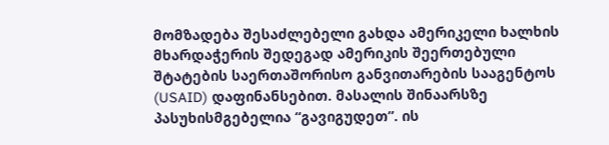მომზადება შესაძლებელი გახდა ამერიკელი ხალხის მხარდაჭერის შედეგად ამერიკის შეერთებული შტატების საერთაშორისო განვითარების სააგენტოს (USAID) დაფინანსებით. მასალის შინაარსზე პასუხისმგებელია “გავიგუდეთ”. ის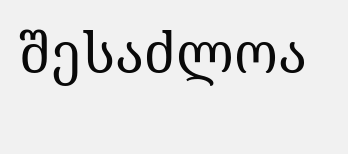შესაძლოა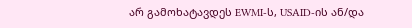არ გამოხატავდეს EWMI-ს, USAID-ის ან/და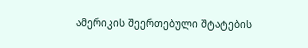ამერიკის შეერთებული შტატების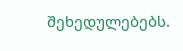შეხედულებებს.